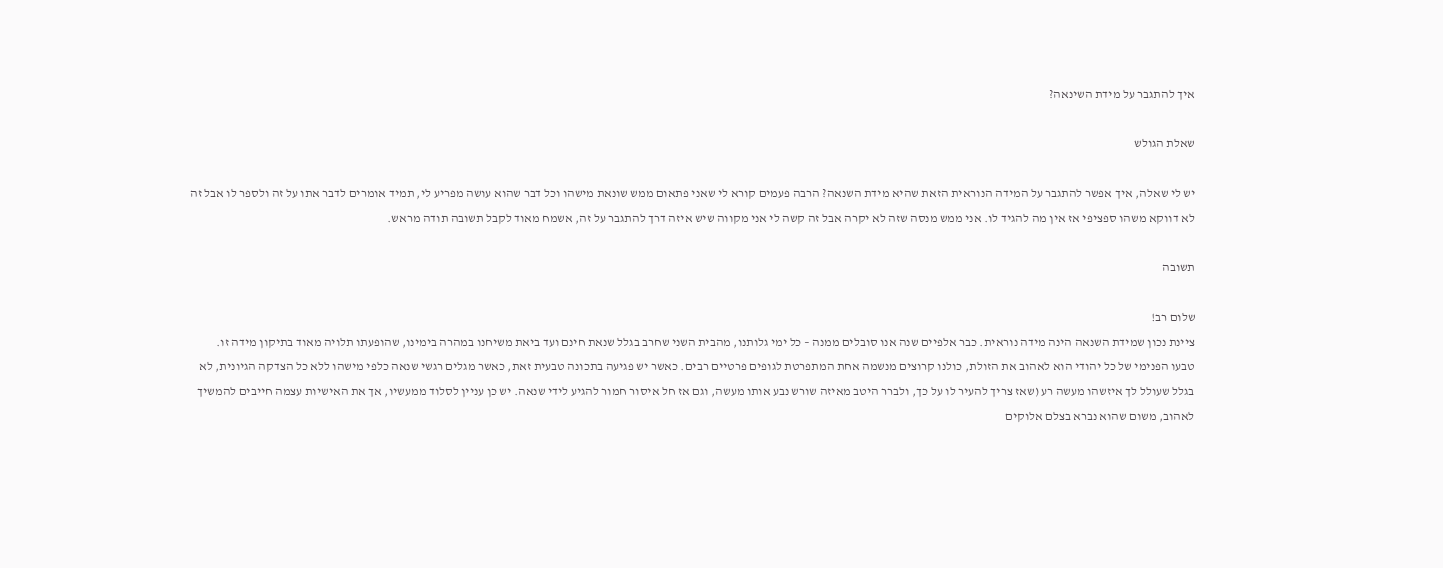איך להתגבר על מידת השינאה?

שאלת הגולש

יש לי שאלה, איך אפשר להתגבר על המידה הנוראית הזאת שהיא מידת השנאה? הרבה פעמים קורא לי שאני פתאום ממש שונאת מישהו וכל דבר שהוא עושה מפריע לי, תמיד אומרים לדבר אתו על זה ולספר לו אבל זה לא דווקא משהו ספציפי אז אין מה להגיד לו. אני ממש מנסה שזה לא יקרה אבל זה קשה לי אני מקווה שיש איזה דרך להתגבר על זה, אשמח מאוד לקבל תשובה תודה מראש.

תשובה

שלום רב!
ציינת נכון שמידת השנאה הינה מידה נוראית. כבר אלפיים שנה אנו סובלים ממנה – כל ימי גלותנו, מהבית השני שחרב בגלל שנאת חינם ועד ביאת משיחנו במהרה בימינו, שהופעתו תלויה מאוד בתיקון מידה זו.
טבעו הפנימי של כל יהודי הוא לאהוב את הזולת, כולנו קרוצים מנשמה אחת המתפרטת לגופים פרטיים רבים. כאשר יש פגיעה בתכונה טבעית זאת, כאשר מגלים רגשי שנאה כלפי מישהו ללא כל הצדקה הגיונית, לא בגלל שעולל לך איזשהו מעשה רע (שאז צריך להעיר לו על כך, ולברר היטב מאיזה שורש נבע אותו מעשה, וגם אז חל איסור חמור להגיע לידי שנאה. יש כן עניין לסלוד ממעשיו, אך את האישיות עצמה חייבים להמשיך לאהוב, משום שהוא נברא בצלם אלוקים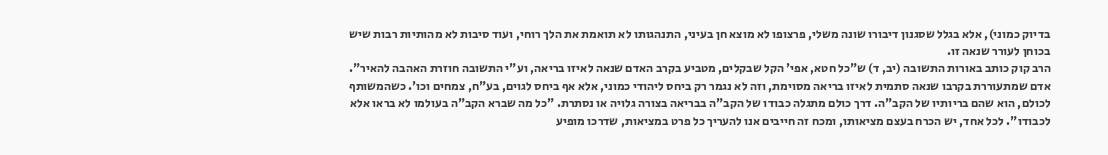בדיוק כמוני), אלא בגלל שסגנון דיבורו שונה משלי, פרצופו לא מוצא חן בעיני, התנהגותו לא תואמת את הלך רוחי, ועוד סיבות לא מהותיות רבות שיש בכוחן לעורר שנאה זו.
הרב קוק כותב באורות התשובה (יב, ד) ש"כל חטא, אפי' הקל שבקלים, מטביע בקרב האדם שנאה לאיזו בריאה, וע"י התשובה חוזרת האהבה להאיר".
אדם שמתעוררת בקרבו שנאה סתמית לאיזו בריאה מסוימת, וזה לא נגמר רק ביחס ליהודי כמוני, אלא אף ביחס לגוים, בע"ח, צמחים וכו'. כשהמשותף לכולם, הוא שהם בריותיו של הקב"ה. דרך כולם מתגלה כבודו של הקב"ה בבריאה בצורה גלויה או נסתרת. "כל מה שברא הקב"ה בעולמו לא בראו אלא לכבודו". לכל אחד, יש הכרח בעצם מציאותו, ומכח זה חייבים אנו להעריך כל פרט במציאות, שדרכו מופיע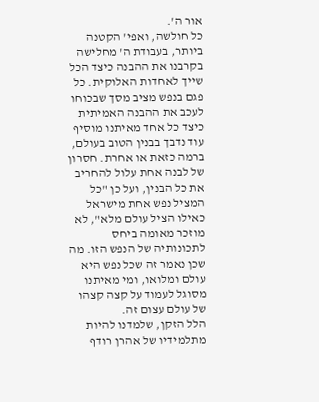אור ה'.
כל חולשה, ואפי' הקטנה ביותר, בעבודת ה' מחלישה בקרבנו את ההבנה כיצד הכל שייך לאחדות האלוקית. כל פגם בנפש מציב מסך שבכוחו לעכב את ההבנה האמיתית כיצד כל אחד מאיתנו מוסיף עוד נדבך בבנין הטוב בעולם, ברמה כזאת או אחרת. חסרון של לבנה אחת עלול להחריב את כל הבנין, ועל כן "כל המציל נפש אחת מישראל כאילו הציל עולם מלא", לא מוזכר מאומה ביחס לתכונותיה של הנפש הזו. מה שכן נאמר זה שכל נפש היא עולם ומלואו, ומי מאיתנו מסוגל לעמוד על קצה קצהו של עולם עצום זה.
הלל הזקן, שלמדנו להיות מתלמידיו של אהרן רודף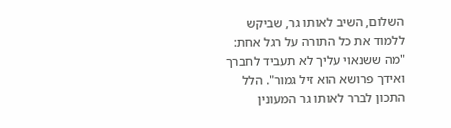השלום, השיב לאותו גר, שביקש ללמוד את כל התורה על רגל אחת: "מה ששנאוי עליך לא תעביד לחברך ואידך פרושא הוא זיל גמור". הלל התכון לברר לאותו גר המעונין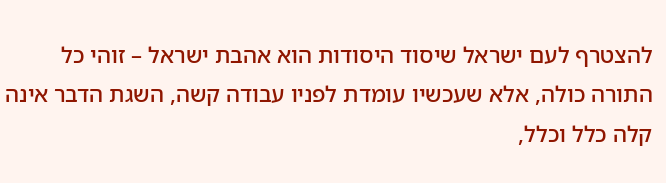להצטרף לעם ישראל שיסוד היסודות הוא אהבת ישראל – זוהי כל התורה כולה, אלא שעכשיו עומדת לפניו עבודה קשה, השגת הדבר אינה קלה כלל וכלל,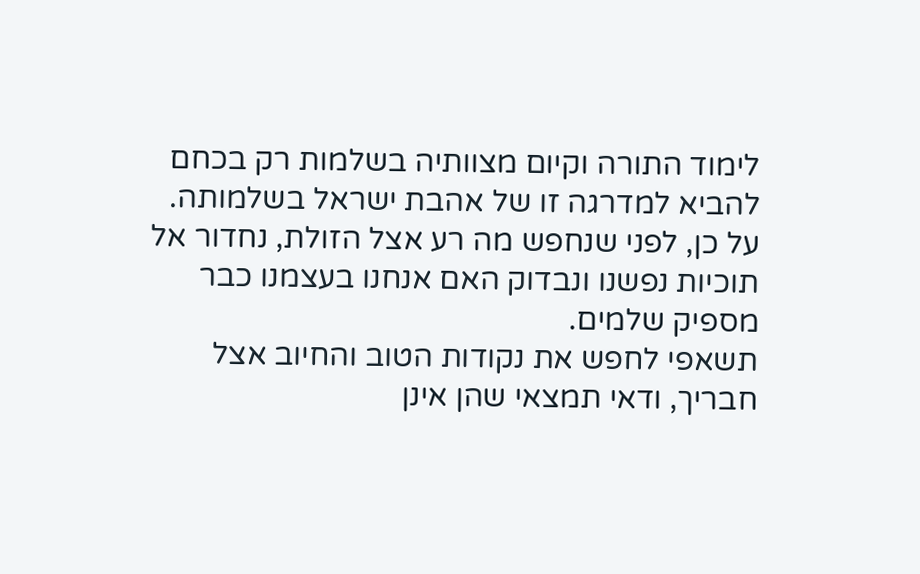לימוד התורה וקיום מצוותיה בשלמות רק בכחם להביא למדרגה זו של אהבת ישראל בשלמותה.
על כן, לפני שנחפש מה רע אצל הזולת, נחדור אל תוכיות נפשנו ונבדוק האם אנחנו בעצמנו כבר מספיק שלמים.
תשאפי לחפש את נקודות הטוב והחיוב אצל חבריך, ודאי תמצאי שהן אינן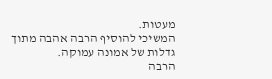מעטות.
המשיכי להוסיף הרבה אהבה מתוך גדלות של אמונה עמוקה.
הרבה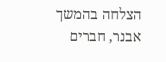הצלחה בהמשך
אבנר, חברים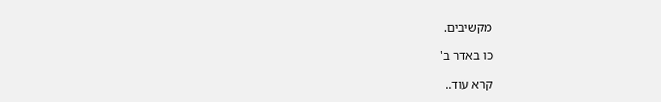מקשיבים.

כו באדר ב'

קרא עוד..